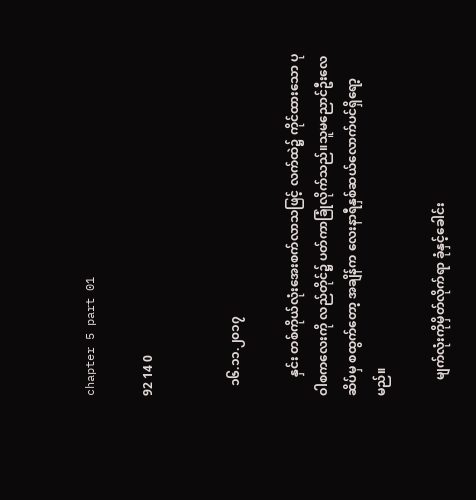chapter 5 part 01

92 14 0


   ၁၆.၁၁.၂၀၁၇

      နှင်း တစ်ကိုယ်လုံးအေးစက်လာသဖြင့် လက်ထဲ၌ ကိုင်ထားသော ပုဝါစကလေးကို လည်တိုင်၌ ပတ်ကာခြုံလိုက်သည်။သူမညောင်ဦးလေဆိပ်မှ စထွက်တော့ အချိန်က လေးနာရီနှစ်ဆယ်လောက်ပင်ရှိရော့မည်။

     မျက်လုံးကိုမှိတ်လိုက်ရာ ခုံနှင့်ခေါင်း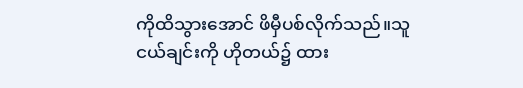ကိုထိသွားအောင် ဖိမှီပစ်လိုက်သည်။သူငယ်ချင်းကို ဟိုတယ်၌ ထား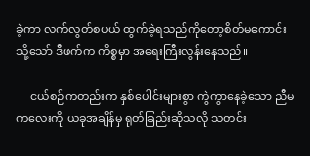ခဲ့ကာ လက်လွတ်စပယ် ထွက်ခဲ့ရသည်ကိုတော့စိတ်မကောင်း သို့သော် ဒီဖက်က ကိစ္စမှာ အရေးကြီးလွန်းနေသည်။

     ငယ်စဉ်ကတည်းက နှစ်ပေါင်းများစွာ ကွဲကွာနေခဲ့သော ညီမကလေးကို ယခုအချိန်မှ ရုတ်ခြည်းဆိုသလို သတင်း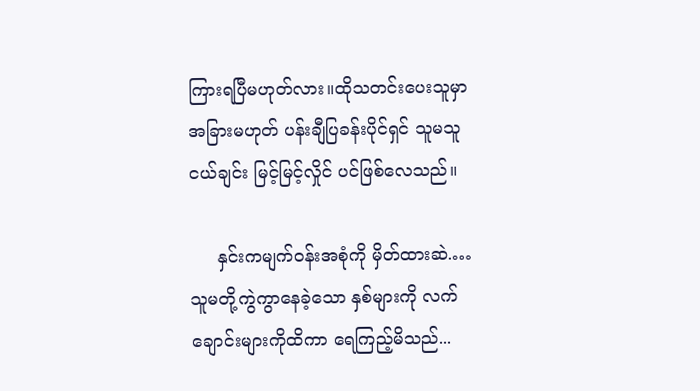ကြားရပြီမဟုတ်လား။ထိုသတင်းပေးသူမှာ အခြားမဟုတ် ပန်းချီပြခန်းပိုင်ရှင် သူမသူငယ်ချင်း မြင့်မြင့်လှိုင် ‌ပင်ဖြစ်လေသည်။

     နှင်းကမျက်၀န်းအစုံကို မှိတ်ထားဆဲ.…သူမတို့ကွဲကွာနေခဲ့သော နှစ်များကို လက်ချောင်းများကိုထိကာ ရေကြည့်မိသည်...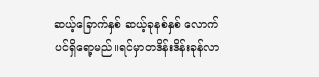ဆယ့်ခြောက်နှစ် ဆယ့်ခုနစ်နှစ် လောက်ပင်ရှိရော့မည်။ရင်မှာတဒိန်းဒိန်းခုန်လာ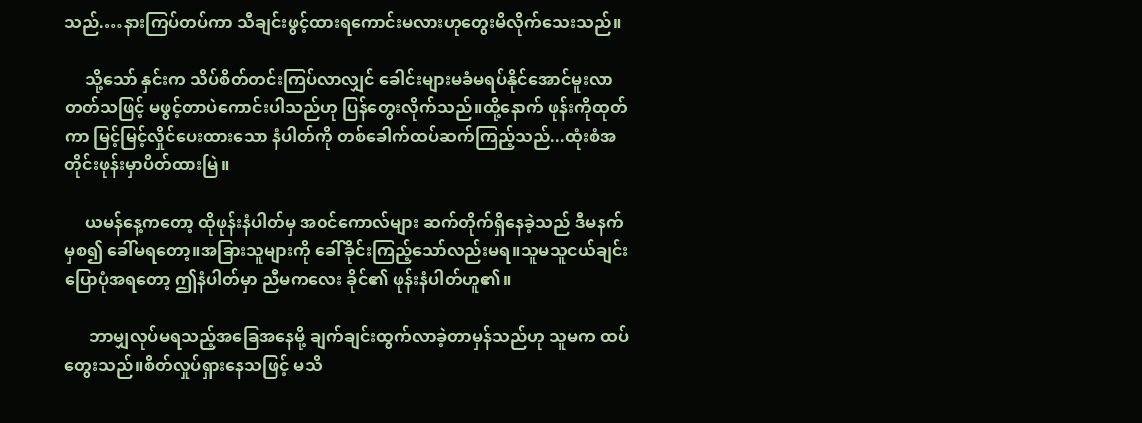သည်.…နားကြပ်တပ်ကာ သီချင်းဖွင့်ထားရကောင်းမလားဟုတွေးမိလိုက်သေးသည်။

     သို့သော် နှင်းက သိပ်စိတ်တင်းကြပ်လာလျှင် ခေါင်းများမခံမရပ်နိုင်အောင်မူးလာတတ်သဖြင့် မဖွင့်တာပဲကောင်းပါသည်ဟု ပြန်တွေးလိုက်သည်။ထို့နောက် ဖုန်းကိုထုတ်ကာ မြင့်မြင့်လှိုင်ပေးထားသော နံပါတ်ကို တစ်ခေါက်ထပ်ဆက်ကြည့်သည်...ထုံးစံအတိုင်းဖုန်းမှာပိတ်ထားမြဲ။

     ယမန်နေ့ကတော့ ထိုဖုန်းနံပါတ်မှ အ၀င်ကောလ်များ ဆက်တိုက်ရှိနေခဲ့သည် ဒီမနက်မှစ၍ ခေါ်မရတော့။အခြားသူများကို ခေါ်ခိုင်းကြည့်သော်လည်းမရ။သူမသူငယ်ချင်းပြောပုံအရတော့ ဤနံပါတ်မှာ ညီမကလေး ခိုင်၏ ဖုန်းနံပါတ်ဟူ၏။

      ဘာမျှလုပ်မရသည့်အခြေအနေမို့ ချက်ချင်းထွက်လာခဲ့တာမှန်သည်ဟု သူမက ထပ်တွေးသည်။စိတ်လှုပ်ရှားနေသဖြင့် မသိ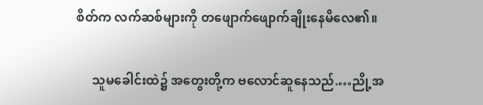စိတ်က လက်ဆစ်များကို ‌တဖျောက်ဖျောက်ချိုးနေမိလေ၏။

     သူမခေါင်းထဲ၌ အတွေးတို့က ဗလောင်ဆူနေသည်.…ညို့အ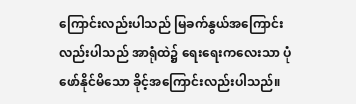ကြောင်းလည်းပါသည် မြခက်နွယ်အကြောင်းလည်းပါသည် အာရုံထဲ၌ ရေးရေးကလေးသာ ပုံဖော်နိုင်မိသော ခိုင့်အကြောင်းလည်းပါသည်။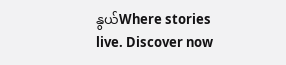နွယ်Where stories live. Discover now